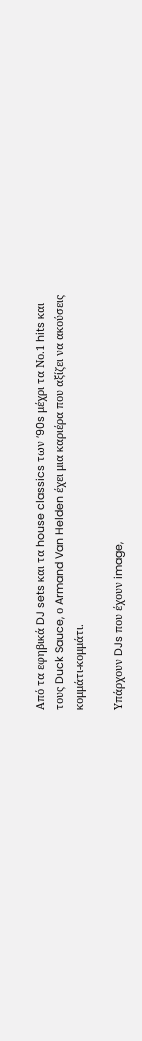Από τα εφηβικά DJ sets και τα house classics των ’90s μέχρι τα Νο.1 hits και τους Duck Sauce, ο Armand Van Helden έχει μια καριέρα που αξίζει να ακούσεις κομμάτι-κομμάτι.

Υπάρχουν DJs που έχουν image,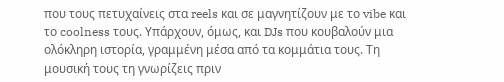που τους πετυχαίνεις στα reels και σε μαγνητίζουν με το vibe και το coolness τους. Υπάρχουν, όμως, και DJs που κουβαλούν μια ολόκληρη ιστορία, γραμμένη μέσα από τα κομμάτια τους. Τη μουσική τους τη γνωρίζεις πριν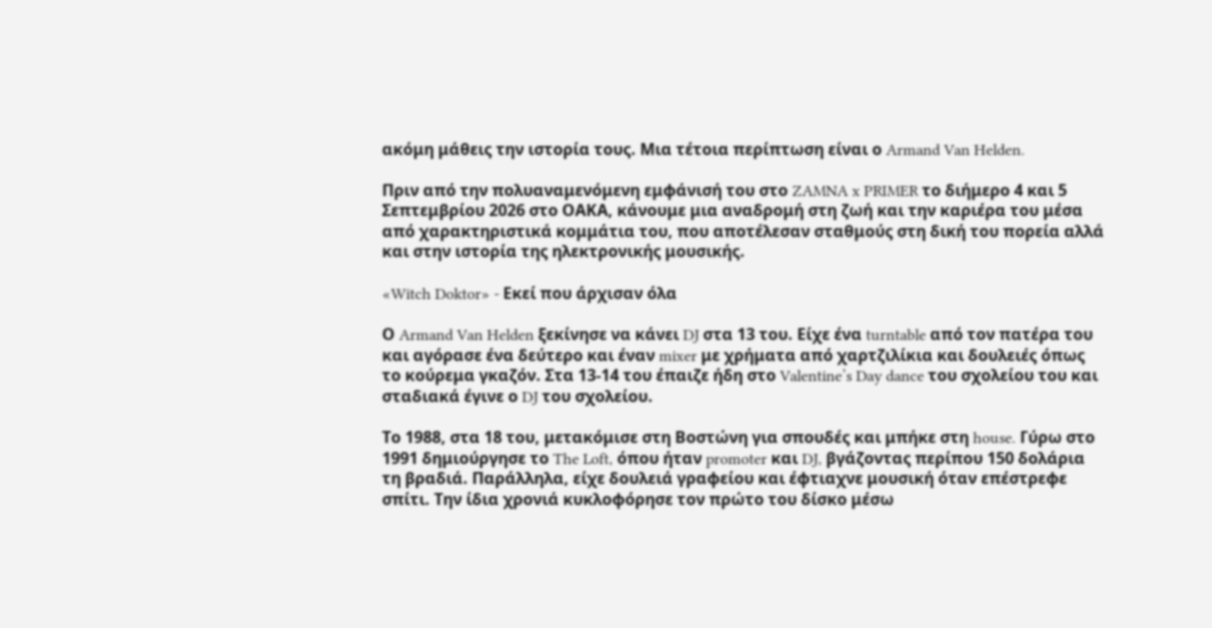ακόμη μάθεις την ιστορία τους. Μια τέτοια περίπτωση είναι ο Armand Van Helden.

Πριν από την πολυαναμενόμενη εμφάνισή του στο ZAMNA x PRIMER το διήμερο 4 και 5 Σεπτεμβρίου 2026 στο ΟΑΚΑ, κάνουμε μια αναδρομή στη ζωή και την καριέρα του μέσα από χαρακτηριστικά κομμάτια του, που αποτέλεσαν σταθμούς στη δική του πορεία αλλά και στην ιστορία της ηλεκτρονικής μουσικής.

«Witch Doktor» - Εκεί που άρχισαν όλα

Ο Armand Van Helden ξεκίνησε να κάνει DJ στα 13 του. Είχε ένα turntable από τον πατέρα του και αγόρασε ένα δεύτερο και έναν mixer με χρήματα από χαρτζιλίκια και δουλειές όπως το κούρεμα γκαζόν. Στα 13-14 του έπαιζε ήδη στο Valentine’s Day dance του σχολείου του και σταδιακά έγινε ο DJ του σχολείου.

Το 1988, στα 18 του, μετακόμισε στη Βοστώνη για σπουδές και μπήκε στη house. Γύρω στο 1991 δημιούργησε το The Loft, όπου ήταν promoter και DJ, βγάζοντας περίπου 150 δολάρια τη βραδιά. Παράλληλα, είχε δουλειά γραφείου και έφτιαχνε μουσική όταν επέστρεφε σπίτι. Την ίδια χρονιά κυκλοφόρησε τον πρώτο του δίσκο μέσω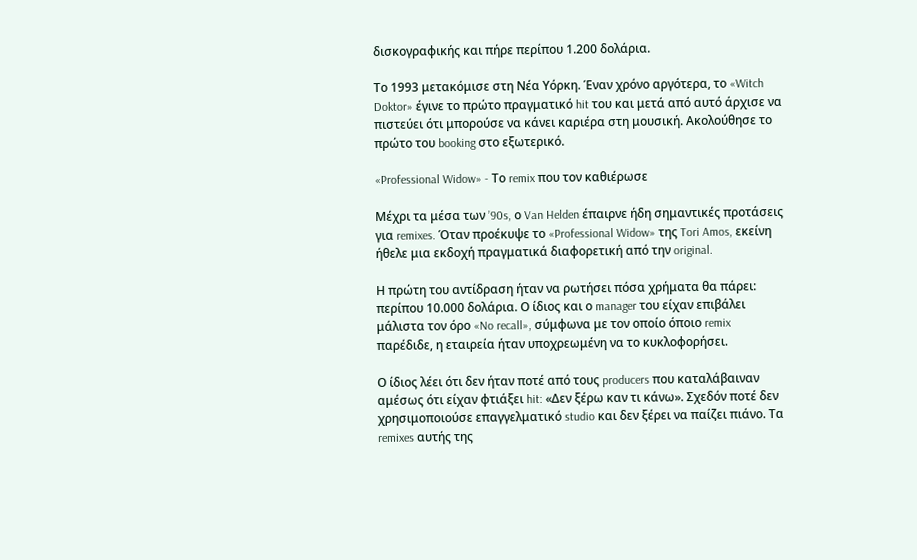δισκογραφικής και πήρε περίπου 1.200 δολάρια.

Το 1993 μετακόμισε στη Νέα Υόρκη. Έναν χρόνο αργότερα, το «Witch Doktor» έγινε το πρώτο πραγματικό hit του και μετά από αυτό άρχισε να πιστεύει ότι μπορούσε να κάνει καριέρα στη μουσική. Ακολούθησε το πρώτο του booking στο εξωτερικό.

«Professional Widow» - Το remix που τον καθιέρωσε

Μέχρι τα μέσα των ’90s, ο Van Helden έπαιρνε ήδη σημαντικές προτάσεις για remixes. Όταν προέκυψε το «Professional Widow» της Tori Amos, εκείνη ήθελε μια εκδοχή πραγματικά διαφορετική από την original.

Η πρώτη του αντίδραση ήταν να ρωτήσει πόσα χρήματα θα πάρει: περίπου 10.000 δολάρια. Ο ίδιος και ο manager του είχαν επιβάλει μάλιστα τον όρο «No recall», σύμφωνα με τον οποίο όποιο remix παρέδιδε, η εταιρεία ήταν υποχρεωμένη να το κυκλοφορήσει.

Ο ίδιος λέει ότι δεν ήταν ποτέ από τους producers που καταλάβαιναν αμέσως ότι είχαν φτιάξει hit: «Δεν ξέρω καν τι κάνω». Σχεδόν ποτέ δεν χρησιμοποιούσε επαγγελματικό studio και δεν ξέρει να παίζει πιάνο. Τα remixes αυτής της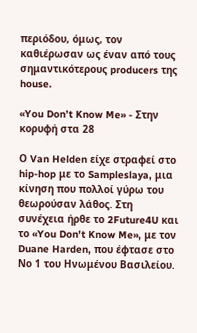περιόδου, όμως, τον καθιέρωσαν ως έναν από τους σημαντικότερους producers της house.

«You Don’t Know Me» - Στην κορυφή στα 28

Ο Van Helden είχε στραφεί στο hip-hop με το Sampleslaya, μια κίνηση που πολλοί γύρω του θεωρούσαν λάθος. Στη συνέχεια ήρθε το 2Future4U και το «You Don't Know Me», με τον Duane Harden, που έφτασε στο Νο 1 του Ηνωμένου Βασιλείου.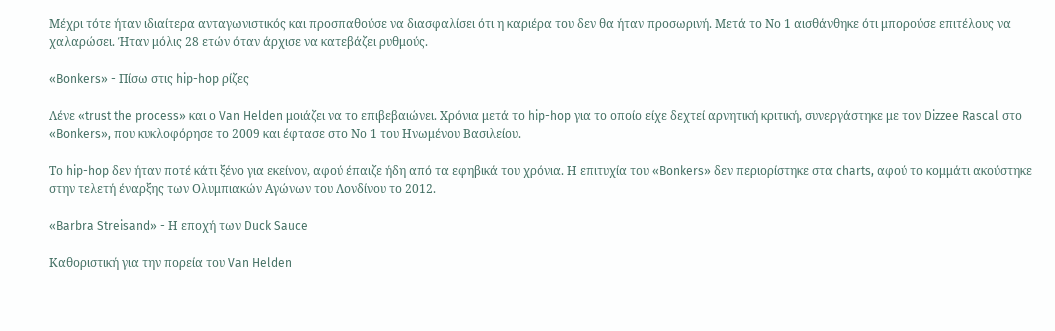Μέχρι τότε ήταν ιδιαίτερα ανταγωνιστικός και προσπαθούσε να διασφαλίσει ότι η καριέρα του δεν θα ήταν προσωρινή. Μετά το Νο 1 αισθάνθηκε ότι μπορούσε επιτέλους να χαλαρώσει. Ήταν μόλις 28 ετών όταν άρχισε να κατεβάζει ρυθμούς.

«Bonkers» - Πίσω στις hip-hop ρίζες

Λένε «trust the process» και ο Van Helden μοιάζει να το επιβεβαιώνει. Χρόνια μετά το hip-hop για το οποίο είχε δεχτεί αρνητική κριτική, συνεργάστηκε με τον Dizzee Rascal στο «Bonkers», που κυκλοφόρησε το 2009 και έφτασε στο Νο 1 του Ηνωμένου Βασιλείου.

Το hip-hop δεν ήταν ποτέ κάτι ξένο για εκείνον, αφού έπαιζε ήδη από τα εφηβικά του χρόνια. Η επιτυχία του «Bonkers» δεν περιορίστηκε στα charts, αφού το κομμάτι ακούστηκε στην τελετή έναρξης των Ολυμπιακών Αγώνων του Λονδίνου το 2012.

«Barbra Streisand» - Η εποχή των Duck Sauce

Καθοριστική για την πορεία του Van Helden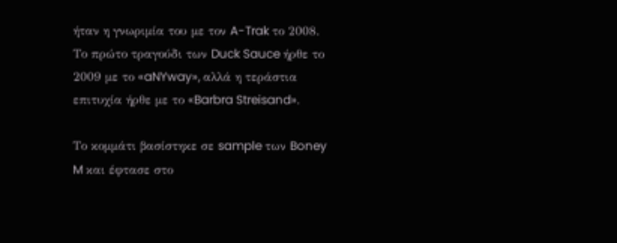ήταν η γνωριμία του με τον A-Trak το 2008. Το πρώτο τραγούδι των Duck Sauce ήρθε το 2009 με το «aNYway», αλλά η τεράστια επιτυχία ήρθε με το «Barbra Streisand».

Το κομμάτι βασίστηκε σε sample των Boney M και έφτασε στο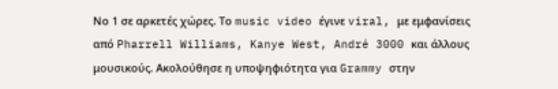Νο 1 σε αρκετές χώρες. Το music video έγινε viral, με εμφανίσεις από Pharrell Williams, Kanye West, André 3000 και άλλους μουσικούς. Ακολούθησε η υποψηφιότητα για Grammy στην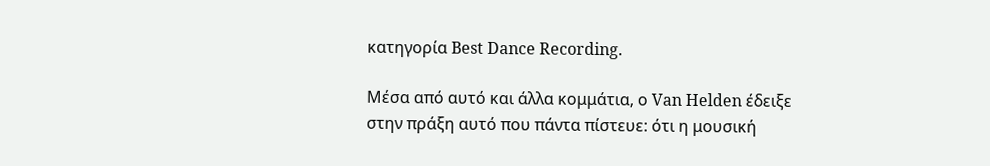κατηγορία Best Dance Recording.

Μέσα από αυτό και άλλα κομμάτια, ο Van Helden έδειξε στην πράξη αυτό που πάντα πίστευε: ότι η μουσική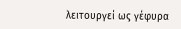λειτουργεί ως γέφυρα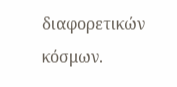διαφορετικών κόσμων.